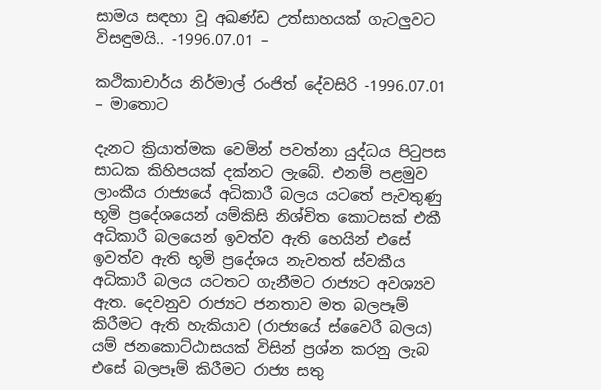සාමය සඳහා වූ අඛණ්ඩ උත්සාහයක් ගැටලුවට විසඳුමයි.. -1996.07.01 –

කථිකාචාර්ය නිර්මාල් රංජිත් දේවසිරි -1996.07.01 – මාතොට

දැනට ක්‍රියාත්මක වෙමින් පවත්නා යුද්ධය පිටුපස සාධක කිහිපයක් දක්නට ලැබේ. එනම් පළමුව ලාංකීය රාජ්‍යයේ අධිකාරී බලය යටතේ පැවතුණු භූමි ප්‍රදේශයෙන් යම්කිසි නිශ්චිත කොටසක් එකී අධිකාරී බලයෙන් ඉවත්ව ඇති හෙයින් එසේ ඉවත්ව ඇති භූමි ප්‍රදේශය නැවතත් ස්වකීය අධිකාරී බලය යටතට ගැනීමට රාජ්‍යට අවශ්‍යව ඇත. දෙවනුව රාජ්‍යට ජනතාව මත බලපෑම් කිරීමට ඇති හැකියාව (රාජ්‍යයේ ස්වෛරී බලය) යම් ජනකොට්ඨාසයක් විසින් ප්‍රශ්න කරනු ලැබ එසේ බලපෑම් කිරීමට රාජ්‍ය සතු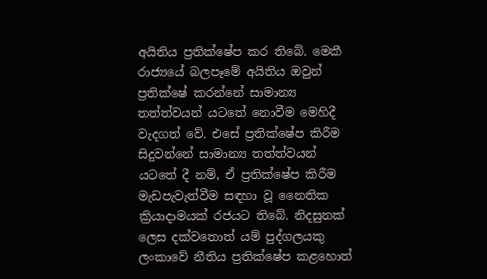අයිතිය ප්‍රතික්ෂේප කර තිබේ. මෙකී රාජ්‍යයේ බලපෑමේ අයිතිය ඔවුන් ප්‍රතික්ෂේ කරන්නේ සාමාන්‍ය තත්ත්වයන් යටතේ නොවීම මෙහිදී වැදගත් වේ. එසේ ප්‍රතික්ෂේප කිරීම සිදුවන්නේ සාමාන්‍ය තත්ත්වයන් යටතේ දී නම්, ඒ ප්‍රතික්ෂේප කිරීම මැඩපැවැත්වීම සඳහා වූ නෛතික ක්‍රියාදාමයක් රජයට තිබේ. නිදසුනක් ලෙස දක්වතොත් යම් පුද්ගලයකු ලංකාවේ නීතිය ප්‍රතික්ෂේප කළහොත්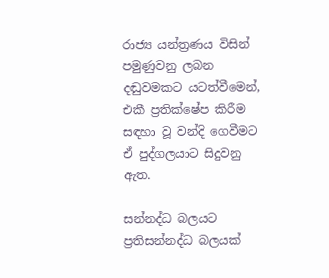රාජ්‍ය යන්ත්‍රණය විසින් පමුණුවනු ලබන දඬුවමකට යටත්වීමෙන්, එකී ප්‍රතික්ෂේප කිරීම සඳහා වූ වන්දි ගෙවීමට ඒ පුද්ගලයාට සිදුවනු ඇත.

සන්නද්ධ බලයට ප්‍රතිසන්නද්ධ බලයක්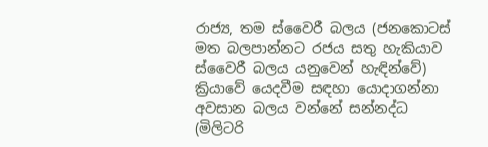රාජ්‍ය, තම ස්වෛරී බලය (ජනකොටස් මත බලපාන්නට රජය සතු හැකියාව ස්වෛරී බලය යනුවෙන් හැඳින්වේ) ක්‍රියාවේ යෙදවීම සඳහා යොදාගන්නා අවසාන බලය වන්නේ සන්නද්ධ (මිලිටරි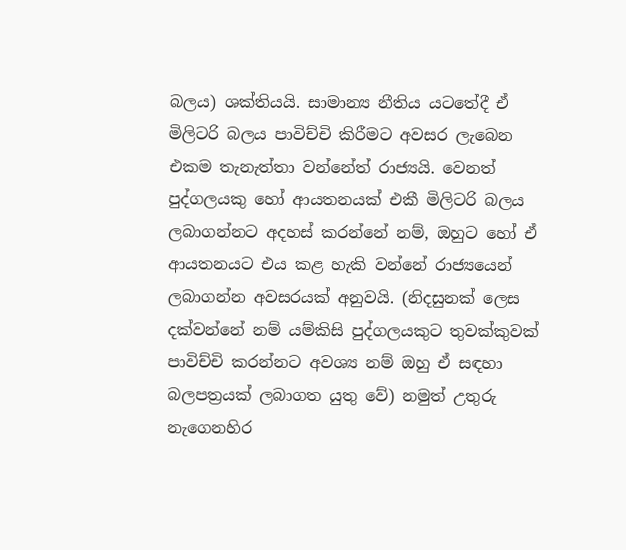බලය) ශක්තියයි. සාමාන්‍ය නීතිය යටතේදී ඒ මිලිටරි බලය පාවිච්චි කිරීමට අවසර ලැබෙන එකම තැනැත්තා වන්නේත් රාජ්‍යයි. වෙනත් පුද්ගලයකු හෝ ආයතනයක් එකී මිලිටරි බලය ලබාගන්නට අදහස් කරන්නේ නම්, ඔහුට හෝ ඒ ආයතනයට එය කළ හැකි වන්නේ රාජ්‍යයෙන් ලබාගන්න අවසරයක් අනුවයි. (නිදසුනක් ලෙස දක්වන්නේ නම් යම්කිසි පුද්ගලයකුට තුවක්කුවක් පාවිච්චි කරන්නට අවශ්‍ය නම් ඔහු ඒ සඳහා බලපත්‍රයක් ලබාගත යුතු වේ) නමුත් උතුරු නැගෙනහිර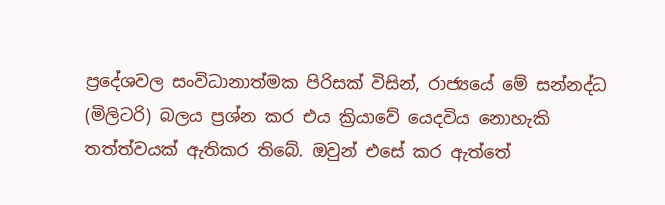ප්‍රදේශවල සංවිධානාත්මක පිරිසක් විසින්, රාජ්‍යයේ මේ සන්නද්ධ (මිලිටරි) බලය ප්‍රශ්න කර එය ක්‍රියාවේ යෙදවිය නොහැකි තත්ත්වයක් ඇතිකර තිබේ. ඔවුන් එසේ කර ඇත්තේ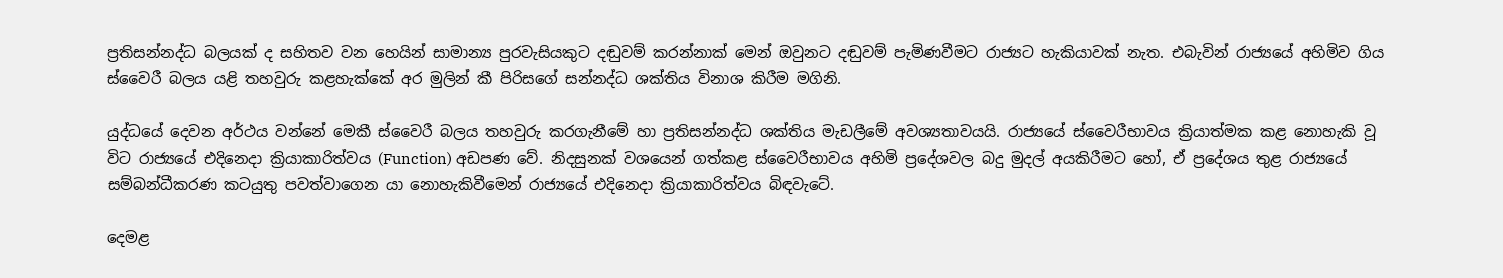ප්‍රතිසන්නද්ධ බලයක් ද සහිතව වන හෙයින් සාමාන්‍ය පුරවැසියකුට දඬුවම් කරන්නාක් මෙන් ඔවුනට දඬුවම් පැමිණවීමට රාජ්‍යට හැකියාවක් නැත. එබැවින් රාජ්‍යයේ අහිමිව ගිය ස්වෛරී බලය යළි තහවුරු කළහැක්කේ අර මුලින් කී පිරිසගේ සන්නද්ධ ශක්තිය විනාශ කිරීම මගිනි.

යුද්ධයේ දෙවන අර්ථය වන්නේ මෙකී ස්වෛරී බලය තහවුරු කරගැනීමේ හා ප්‍රතිසන්නද්ධ ශක්තිය මැඩලීමේ අවශ්‍යතාවයයි. රාජ්‍යයේ ස්වෛරීභාවය ක්‍රියාත්මක කළ නොහැකි වූ විට රාජ්‍යයේ එදිනෙදා ක්‍රියාකාරිත්වය (Function) අඩපණ වේ. නිදසුනක් වශයෙන් ගත්කළ ස්වෛරීභාවය අහිමි ප්‍රදේශවල බදු මුදල් අයකිරීමට හෝ, ඒ ප්‍රදේශය තුළ රාජ්‍යයේ සම්බන්ධීකරණ කටයුතු පවත්වාගෙන යා නොහැකිවීමෙන් රාජ්‍යයේ එදිනෙදා ක්‍රියාකාරිත්වය බිඳවැටේ.

දෙමළ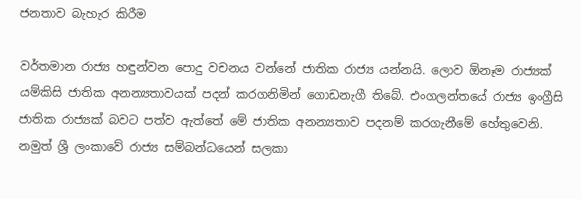ජනතාව බැහැර කිරීම

වර්තමාන රාජ්‍ය හඳුන්වන පොදු වචනය වන්නේ ජාතික රාජ්‍ය යන්නයි. ලොව ඕනෑම රාජ්‍යක් යම්කිසි ජාතික අනන්‍යතාවයක් පදන් කරගනිමින් ගොඩනැගී තිබේ. එංගලන්තයේ රාජ්‍ය ඉංග්‍රීසි ජාතික රාජ්‍යක් බවට පත්ව ඇත්තේ මේ ජාතික අනන්‍යතාව පදනම් කරගැනීමේ හේතුවෙනි. නමුත් ශ්‍රී ලංකාවේ රාජ්‍ය සම්බන්ධයෙන් සලකා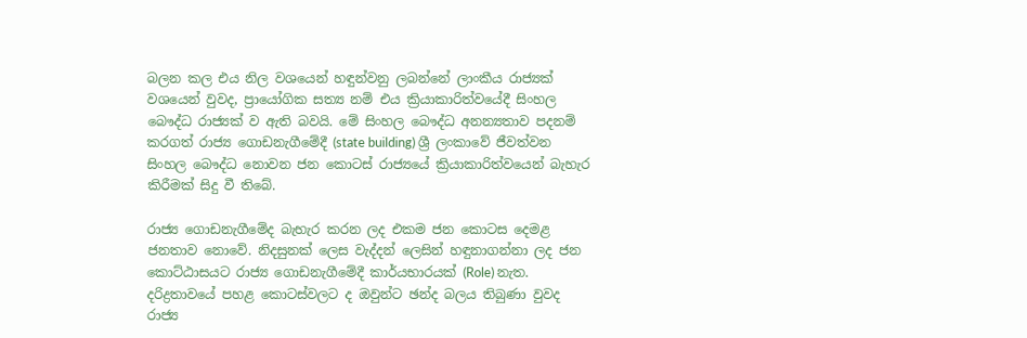බලන කල එය නිල වශයෙන් හඳුන්වනු ලබන්නේ ලාංකීය රාජ්‍යක් වශයෙන් වුවද, ප්‍රායෝගික සත්‍ය නම් එය ක්‍රියාකාරිත්වයේදී සිංහල බෞද්ධ රාජ්‍යක් ව ඇති බවයි. මේ සිංහල බෞද්ධ අනන්‍යතාව පදනම් කරගත් රාජ්‍ය ගොඩනැගීමේදී (state building) ශ්‍රී ලංකාවේ ජීවත්වන සිංහල බෞද්ධ නොවන ජන කොටස් රාජ්‍යයේ ක්‍රියාකාරිත්වයෙන් බැහැර කිරීමක් සිදු වී තිබේ.

රාජ්‍ය ගොඩනැගීමේද බැහැර කරන ලද එකම ජන කොටස දෙමළ ජනතාව නොවේ. නිදසුනක් ලෙස වැද්දන් ලෙසින් හඳුනාගන්නා ලද ජන කොට්ඨාසයට රාජ්‍ය ගොඩනැගීමේදී කාර්යභාරයක් (Role) නැත. දරිද්‍රතාවයේ පහළ කොටස්වලට ද ඔවුන්ට ඡන්ද බලය තිබුණා වුවද රාජ්‍ය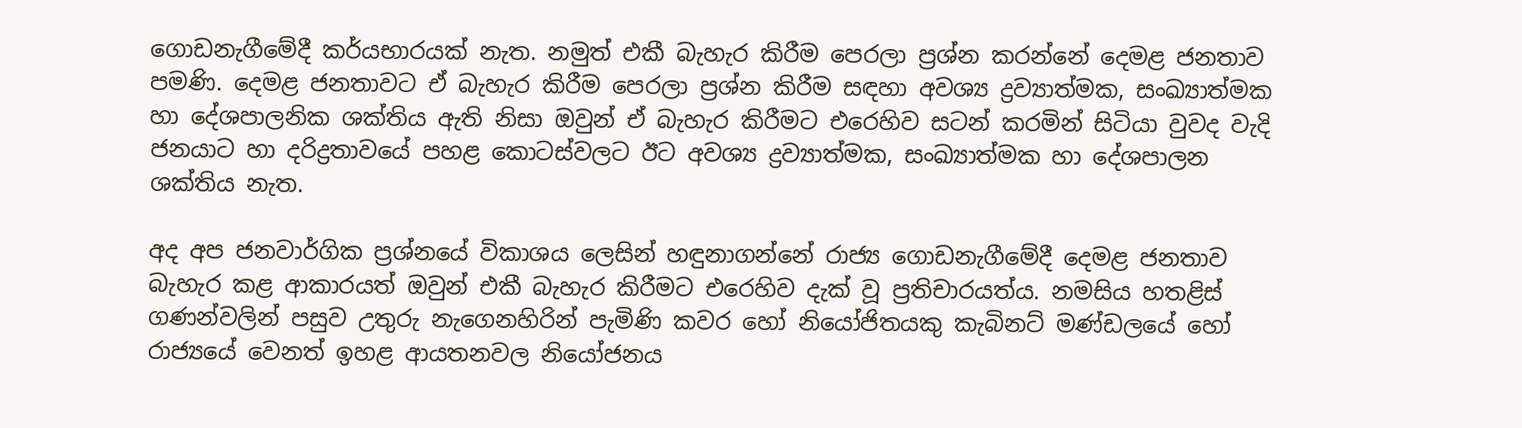ගොඩනැගීමේදී කර්යභාරයක් නැත. නමුත් එකී බැහැර කිරීම පෙරලා ප්‍රශ්න කරන්නේ දෙමළ ජනතාව පමණි. දෙමළ ජනතාවට ඒ බැහැර කිරීම පෙරලා ප්‍රශ්න කිරීම සඳහා අවශ්‍ය ද්‍රව්‍යාත්මක, සංඛ්‍යාත්මක හා දේශපාලනික ශක්තිය ඇති නිසා ඔවුන් ඒ බැහැර කිරීමට එරෙහිව සටන් කරමින් සිටියා වුවද වැදි ජනයාට හා දරිද්‍රතාවයේ පහළ කොටස්වලට ඊට අවශ්‍ය ද්‍රව්‍යාත්මක, සංඛ්‍යාත්මක හා දේශපාලන ශක්තිය නැත.

අද අප ජනවාර්ගික ප්‍රශ්නයේ විකාශය ලෙසින් හඳුනාගන්නේ රාජ්‍ය ගොඩනැගීමේදී දෙමළ ජනතාව බැහැර කළ ආකාරයත් ඔවුන් එකී බැහැර කිරීමට එරෙහිව දැක් වූ ප්‍රතිචාරයත්ය. නමසිය හතළිස් ගණන්වලින් පසුව උතුරු නැගෙනහිරින් පැමිණි කවර හෝ නියෝජිතයකු කැබිනට් මණ්ඩලයේ හෝ රාජ්‍යයේ වෙනත් ඉහළ ආයතනවල නියෝජනය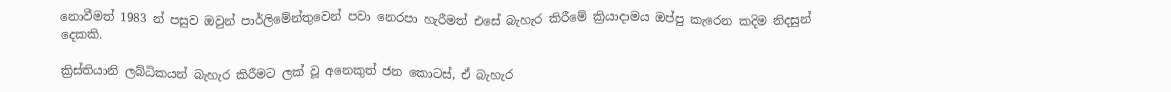නොවීමත් 1983 න් පසුව ඔවුන් පාර්ලිමේන්තුවෙන් පවා නෙරපා හැරීමත් එසේ බැහැර කිරීමේ ක්‍රියාදාමය ඔප්පු කැරෙන කදිම නිදසුන් දෙකකි.

ක්‍රිස්තියානි ලබ්ධිකයන් බැහැර කිරීමට ලක් වූ අනෙකුත් ජන කොටස්, ඒ බැහැර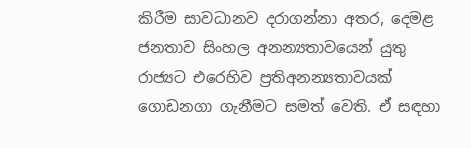කිරීම සාවධානව දරාගන්නා අතර, දෙමළ ජනතාව සිංහල අනන්‍යතාවයෙන් යුතු රාජ්‍යට එරෙහිව ප්‍රතිඅනන්‍යතාවයක් ගොඩනගා ගැනීමට සමත් වෙති. ඒ සඳහා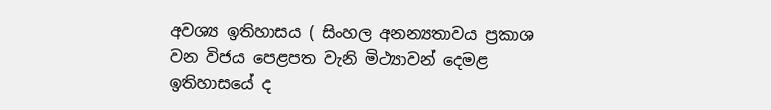අවශ්‍ය ඉතිහාසය ( සිංහල අනන්‍යතාවය ප්‍රකාශ වන විජය පෙළපත වැනි මිථ්‍යාවන් දෙමළ ඉතිහාසයේ ද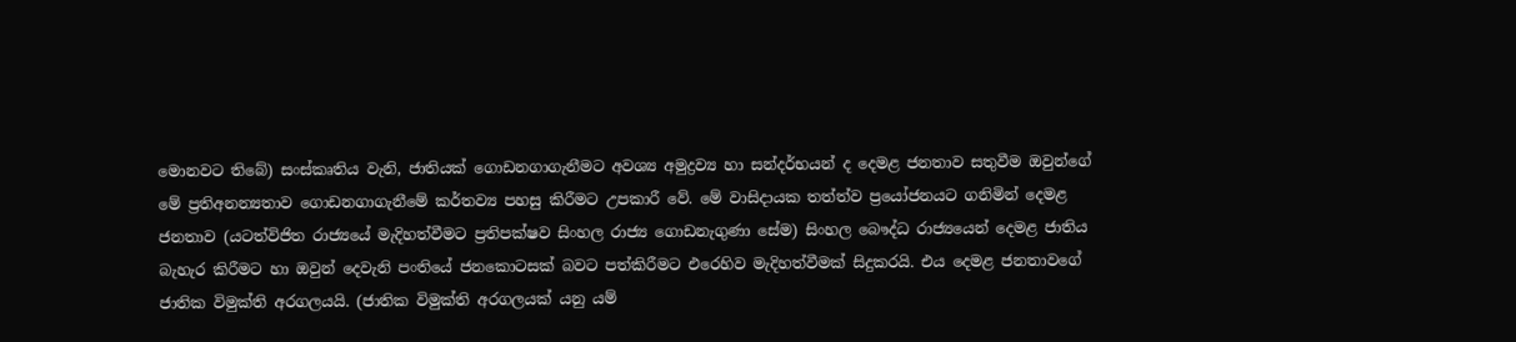මොනවට තිබේ) සංස්කෘතිය වැනි, ජාතියක් ගොඩනගාගැනීමට අවශ්‍ය අමුද්‍රව්‍ය හා සන්දර්භයන් ද දෙමළ ජනතාව සතුවීම ඔවුන්ගේ මේ ප්‍රතිඅනන්‍යතාව ගොඩනගාගැනීමේ කර්තව්‍ය පහසු කිරීමට උපකාරී වේ. මේ වාසිදායක තත්ත්ව ප්‍රයෝජනයට ගනිමින් දෙමළ ජනතාව (යටත්විජිත රාජ්‍යයේ මැදිහත්වීමට ප්‍රතිපක්ෂව සිංහල රාජ්‍ය ගොඩනැගුණා සේම) සිංහල බෞද්ධ රාජ්‍යයෙන් දෙමළ ජාතිය බැහැර කිරීමට හා ඔවුන් දෙවැනි පංතියේ ජනකොටසක් බවට පත්කිරීමට එරෙහිව මැදිහත්වීමක් සිදුකරයි. එය දෙමළ ජනතාවගේ ජාතික විමුක්ති අරගලයයි. (ජාතික විමුක්ති අරගලයක් යනු යම්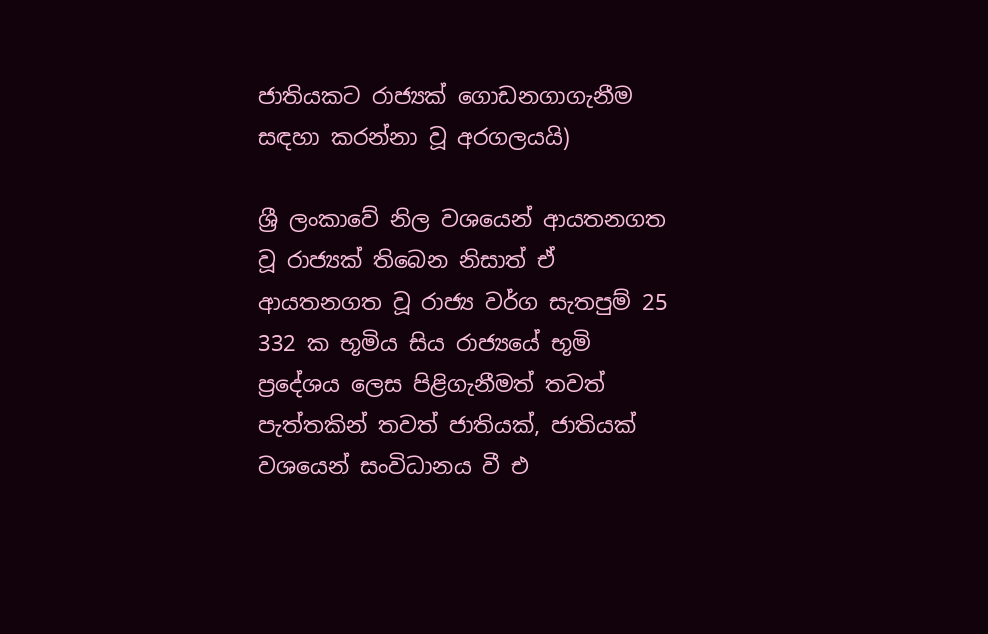ජාතියකට රාජ්‍යක් ගොඩනගාගැනීම සඳහා කරන්නා වූ අරගලයයි)

ශ්‍රී ලංකාවේ නිල වශයෙන් ආයතනගත වූ රාජ්‍යක් තිබෙන නිසාත් ඒ ආයතනගත වූ රාජ්‍ය වර්ග සැතපුම් 25 332 ක භූමිය සිය රාජ්‍යයේ භූමි ප්‍රදේශය ලෙස පිළිගැනීමත් තවත් පැත්තකින් තවත් ජාතියක්, ජාතියක් වශයෙන් සංවිධානය වී එ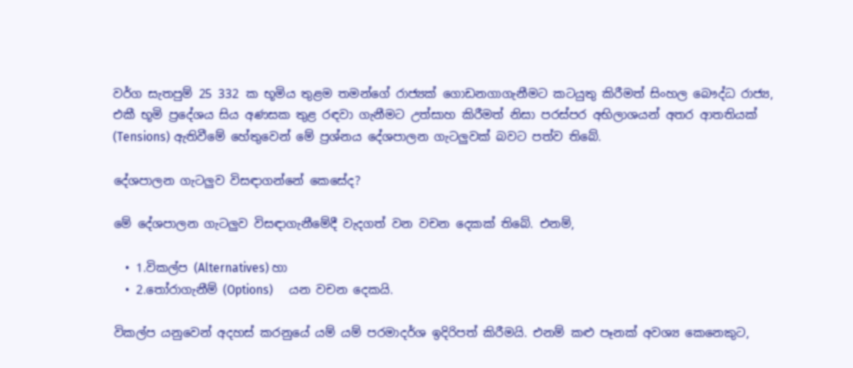වර්ග සැතපුම් 25 332 ක භූමිය තුළම තමන්ගේ රාජ්‍යක් ගොඩනගාගැනීමට කටයුතු කිරීමත් සිංහල බෞද්ධ රාජ්‍ය, එකී භූමි ප්‍රදේශය සිය අණසක තුළ රඳවා ගැනීමට උත්සාහ කිරීමත් නිසා පරස්පර අභිලාශයන් අතර ආතතියක් (Tensions) ඇතිවීමේ හේතුවෙන් මේ ප්‍රශ්නය දේශපාලන ගැටලුවක් බවට පත්ව තිබේ.

දේශපාලන ගැටලුව විසඳාගන්නේ කෙසේද?

මේ දේශපාලන ගැටලුව විසඳාගැනීමේදී වැදගත් වන වචන දෙකක් තිබේ. එනම්,

  • 1.විකල්ප (Alternatives) හා
  • 2.තෝරාගැනීම් (Options)     යන වචන දෙකයි.

විකල්ප යනුවෙන් අදහස් කරනුයේ යම් යම් පරමාදර්ශ ඉදිරිපත් කිරීමයි. එනම් කළු පෑනක් අවශ්‍ය කෙනෙකුට,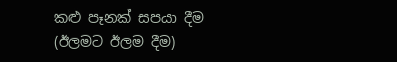කළු පෑනක් සපයා දීම (ඊලමට ඊලම දීම)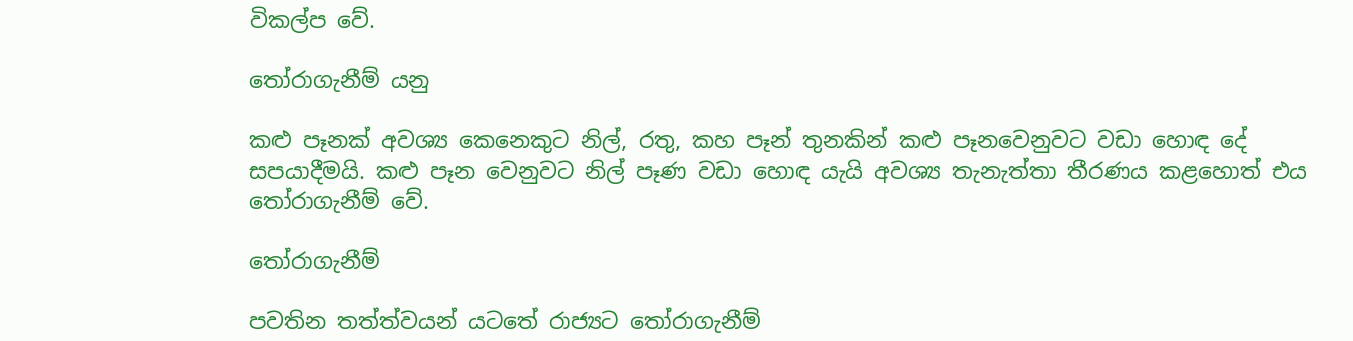විකල්ප වේ.

තෝරාගැනීම් යනු

කළු පෑනක් අවශ්‍ය කෙනෙකුට නිල්, රතු, කහ පෑන් තුනකින් කළු පෑනවෙනුවට වඩා හොඳ දේ සපයාදීමයි. කළු පෑන වෙනුවට නිල් පෑණ වඩා හොඳ යැයි අවශ්‍ය තැනැත්තා තීරණය කළහොත් එය තෝරාගැනීම් වේ.

තෝරාගැනීම්

පවතින තත්ත්වයන් යටතේ රාජ්‍යට තෝරාගැනීම්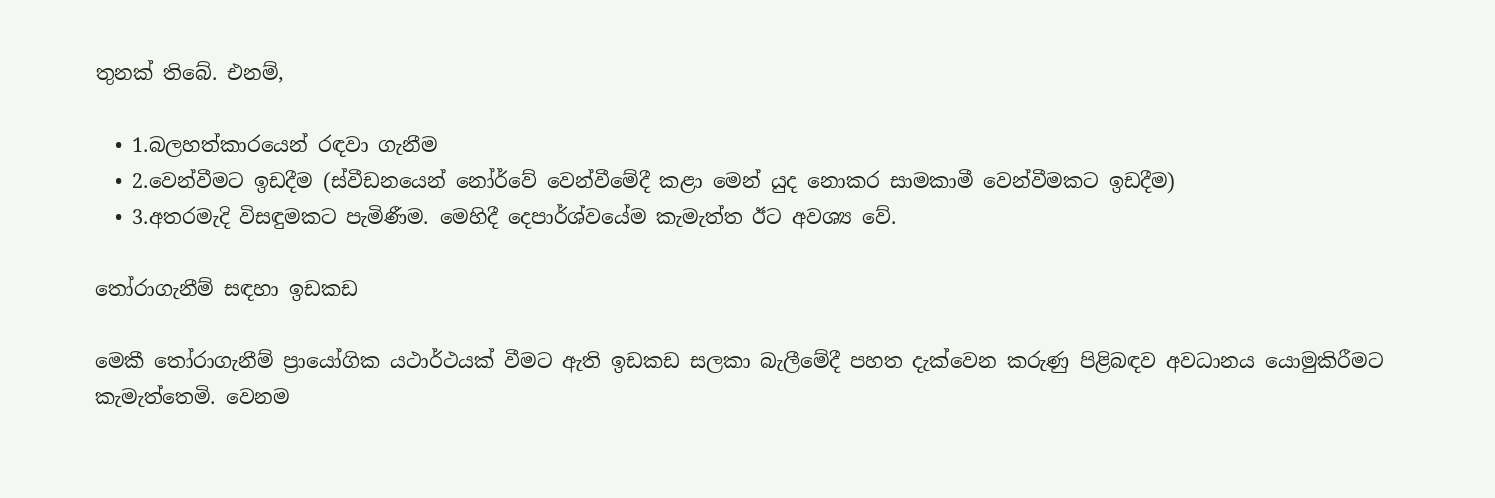තුනක් තිබේ. එනම්,

  • 1.බලහත්කාරයෙන් රඳවා ගැනීම
  • 2.වෙන්වීමට ඉඩදීම (ස්වීඩනයෙන් නෝර්වේ වෙන්වීමේදී කළා මෙන් යුද නොකර සාමකාමී වෙන්වීමකට ඉඩදීම)
  • 3.අතරමැදි විසඳුමකට පැමිණීම. මෙහිදී දෙපාර්ශ්වයේම කැමැත්ත ඊට අවශ්‍ය වේ.

තෝරාගැනීම් සඳහා ඉඩකඩ

මෙකී තෝරාගැනීම් ප්‍රායෝගික යථාර්ථයක් වීමට ඇති ඉඩකඩ සලකා බැලීමේදී පහත දැක්වෙන කරුණු පිළිබඳව අවධානය යොමුකිරීමට කැමැත්තෙමි. වෙනම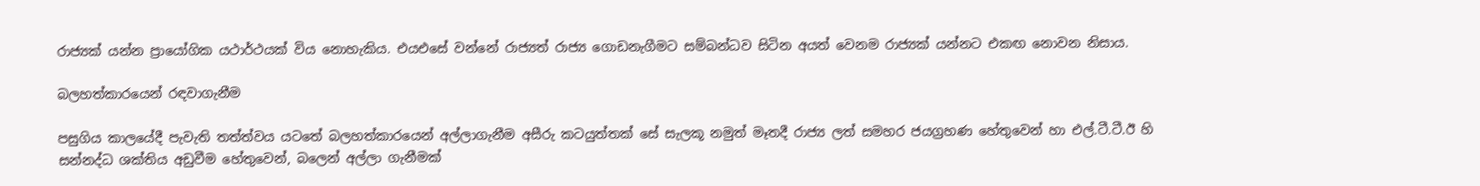රාජ්‍යක් යන්න ප්‍රායෝගික යථාර්ථයක් විය නොහැකිය. එයඑසේ වන්නේ රාජ්‍යත් රාජ්‍ය ගොඩනැගීමට සම්බන්ධව සිටින අයත් වෙනම රාජ්‍යක් යන්නට එකඟ නොවන නිසාය.

බලහත්කාරයෙන් රඳවාගැනීම

පසුගිය කාලයේදී පැවැති තත්ත්වය යටතේ බලහත්කාරයෙන් අල්ලාගැනීම අසීරු කටයුත්තක් සේ සැලකූ නමුත් මෑතදී රාජ්‍ය ලත් සමහර ජයග්‍රහණ හේතුවෙන් හා එල්.ටී.ටී.ඊ හි සන්නද්ධ ශක්තිය අඩුවීම හේතුවෙන්, බලෙන් අල්ලා ගැනීමක්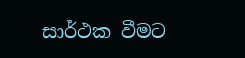සාර්ථක වීමට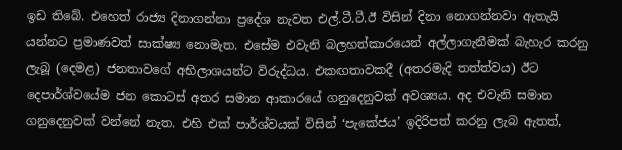ඉඩ තිබේ. එහෙත් රාජ්‍ය දිනාගන්නා ප්‍රදේශ නැවත එල්.ටී.ටී.ඊ විසින් දිනා නොගන්නවා ඇතැයි යන්නට ප්‍රමාණවත් සාක්ෂ්‍ය නොමැත. එසේම එවැනි බලහත්කාරයෙන් අල්ලාගැනීමක් බැහැර කරනු ලැබූ (දෙමළ) ජනතාවගේ අභිලාශයන්ට විරුද්ධය. එකඟතාවකදී (අතරමැදි තත්ත්වය) ඊට දෙපාර්ශ්වයේම ජන කොටස් අතර සමාන ආකාරයේ ගනුදෙනුවක් අවශ්‍යය. අද එවැනි සමාන ගනුදෙනුවක් වන්නේ නැත. එහි එක් පාර්ශ්වයක් විසින් ‘පැකේජය’ ඉදිරිපත් කරනු ලැබ ඇතත්,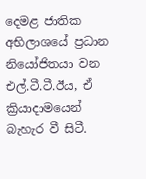දෙමළ ජාතික අභිලාශයේ ප්‍රධාන නියෝජිතයා වන එල්.ටී.ටී.ඊය, ඒ ක්‍රියාදාමයෙන් බැහැර වී සිටී.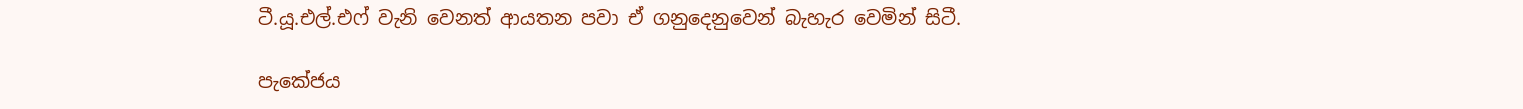ටී.යූ.එල්.එෆ් වැනි වෙනත් ආයතන පවා ඒ ගනුදෙනුවෙන් බැහැර වෙමින් සිටී.

පැකේජය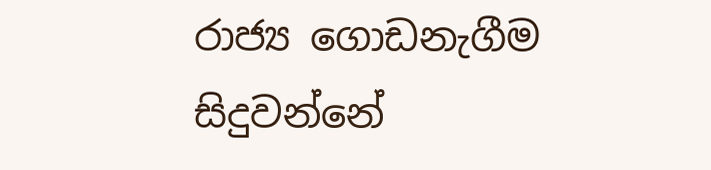රාජ්‍ය ගොඩනැගීම සිදුවන්නේ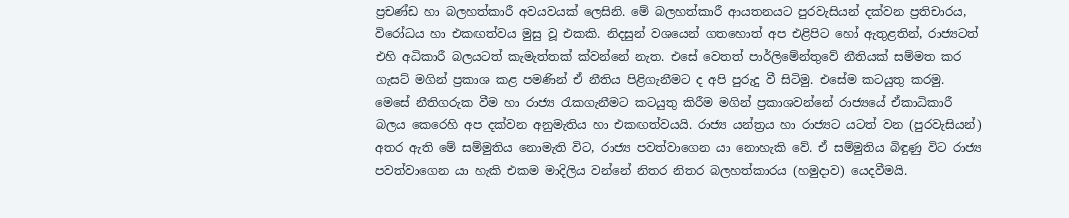ප්‍රචණ්ඩ හා බලහත්කාරී අවයවයක් ලෙසිනි. මේ බලහත්කාරී ආයතනයට පුරවැසියන් දක්වන ප්‍රතිචාරය, විරෝධය හා එකඟත්වය මුසු වූ එකකි. නිදසුන් වශයෙන් ගතහොත් අප එළිපිට හෝ ඇතුළතින්, රාජ්‍යටත් එහි අධිකාරී බලයටත් කැමැත්තක් ක්වන්නේ නැත. එසේ වෙතත් පාර්ලිමේන්තුවේ නීතියක් සම්මත කර ගැසට් මගින් ප්‍රකාශ කළ පමණින් ඒ නීතිය පිළිගැනීමට ද අපි පුරුදු වී සිටිමු. එසේම කටයුතු කරමු. මෙසේ නීතිගරුක වීම හා රාජ්‍ය රැකගැනීමට කටයුතු කිරීම මගින් ප්‍රකාශවන්නේ රාජ්‍යයේ ඒකාධිකාරී බලය කෙරෙහි අප දක්වන අනුමැතිය හා එකඟත්වයයි. රාජ්‍ය යන්ත්‍රය හා රාජ්‍යට යටත් වන (පුරවැසියන්) අතර ඇති මේ සම්මුතිය නොමැති විට, රාජ්‍ය පවත්වාගෙන යා නොහැකි වේ. ඒ සම්මුතිය බිඳුණු විට රාජ්‍ය පවත්වාගෙන යා හැකි එකම මාදිලිය වන්නේ නිතර නිතර බලහත්කාරය (හමුදාව) යෙදවීමයි.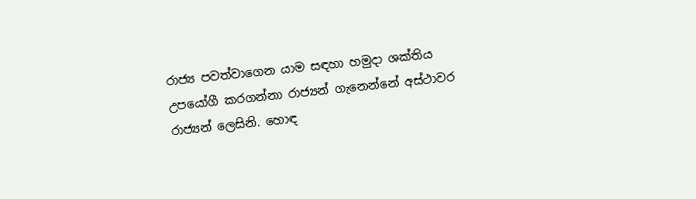රාජ්‍ය පවත්වාගෙන යාම සඳහා හමුදා ශක්තිය උපයෝගී කරගන්නා රාජ්‍යන් ගැනෙන්නේ අස්ථාවර රාජ්‍යන් ලෙසිනි. හොඳ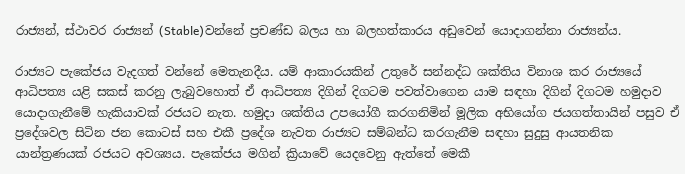රාජ්‍යන්, ස්ථාවර රාජ්‍යන් (Stable)වන්නේ ප්‍රචණ්ඩ බලය හා බලහත්කාරය අඩුවෙන් යොදාගන්නා රාජ්‍යන්ය.

රාජ්‍යට පැකේජය වැදගත් වන්නේ මෙතැනදීය. යම් ආකාරයකින් උතුරේ සන්නද්ධ ශක්තිය විනාශ කර රාජ්‍යයේ ආධිපත්‍ය යළි සකස් කරනු ලැබුවහොත් ඒ ආධිපත්‍ය දිගින් දිගටම පවත්වාගෙන යාම සඳහා දිගින් දිගටම හමුදාව යොදාගැනීමේ හැකියාවක් රජයට නැත. හමුදා ශක්තිය උපයෝගී කරගනිමින් මූලික අභියෝග ජයගත්තායින් පසුව ඒ ප්‍රදේශවල සිටින ජන කොටස් සහ එකී ප්‍රදේශ නැවත රාජ්‍යට සම්බන්ධ කරගැනීම සඳහා සුදුසු ආයතනික යාන්ත්‍රණයක් රජයට අවශ්‍යය. පැකේජය මගින් ක්‍රියාවේ යෙදවෙනු ඇත්තේ මෙකී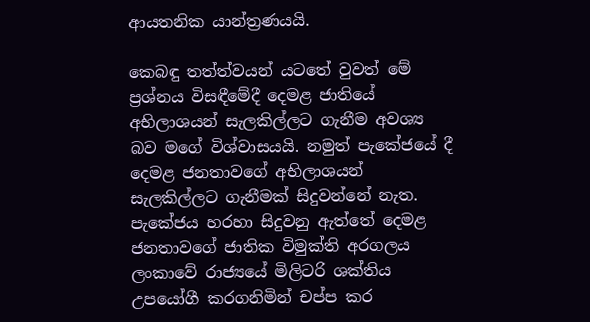ආයතනික යාන්ත්‍රණයයි.

කෙබඳු තත්ත්වයන් යටතේ වුවත් මේ ප්‍රශ්නය විසඳීමේදී දෙමළ ජාතියේ අභිලාශයන් සැලකිල්ලට ගැනීම අවශ්‍ය බව මගේ විශ්වාසයයි. නමුත් පැකේජයේ දී දෙමළ ජනතාවගේ අභිලාශයන් සැලකිල්ලට ගැනීමක් සිදුවන්නේ නැත. පැකේජය හරහා සිදුවනු ඇත්තේ දෙමළ ජනතාවගේ ජාතික විමුක්ති අරගලය ලංකාවේ රාජ්‍යයේ මිලිටරි ශක්තිය උපයෝගී කරගනිමින් චප්ප කර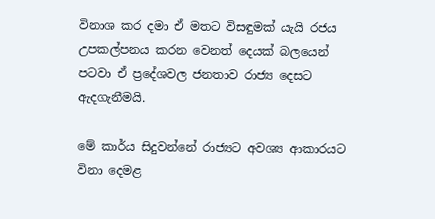විනාශ කර දමා ඒ මතට විසඳුමක් යැයි රජය උපකල්පනය කරන වෙනත් දෙයක් බලයෙන් පටවා ඒ ප්‍රදේශවල ජනතාව රාජ්‍ය දෙසට ඇදගැනීමයි.

මේ කාර්ය සිදුවන්නේ රාජ්‍යට අවශ්‍ය ආකාරයට විනා දෙමළ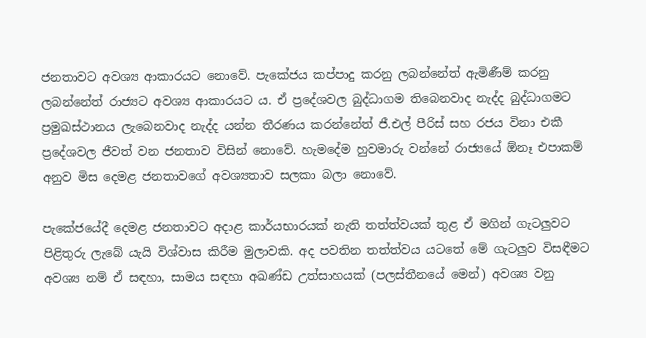ජනතාවට අවශ්‍ය ආකාරයට නොවේ. පැකේජය කප්පාදු කරනු ලබන්නේත් ඇමිණීම් කරනු ලබන්නේත් රාජ්‍යට අවශ්‍ය ආකාරයට ය. ඒ ප්‍රදේශවල බුද්ධාගම තිබෙනවාද නැද්ද බුද්ධාගමට ප්‍රමුඛස්ථානය ලැබෙනවාද නැද්ද යන්න තීරණය කරන්නේත් ජී.එල් පීරිස් සහ රජය විනා එකී ප්‍රදේශවල ජීවත් වන ජනතාව විසින් නොවේ. හැමදේම හුවමාරු වන්නේ රාජ්‍යයේ ඕනෑ එපාකම් අනුව මිස දෙමළ ජනතාවගේ අවශ්‍යතාව සලකා බලා නොවේ.

පැකේජයේදී දෙමළ ජනතාවට අදාළ කාර්යභාරයක් නැති තත්ත්වයක් තුළ ඒ මගින් ගැටලුවට පිළිතුරු ලැබේ යැයි විශ්වාස කිරීම මුලාවකි. අද පවතින තත්ත්වය යටතේ මේ ගැටලුව විසඳීමට අවශ්‍ය නම් ඒ සඳහා, සාමය සඳහා අඛණ්ඩ උත්සාහයක් (පලස්තීනයේ මෙන්) අවශ්‍ය වනු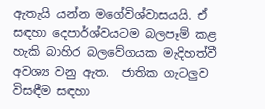ඇතැයි යන්න මගේවිශ්වාසයයි. ඒ සඳහා දෙපාර්ශ්වයටම බලපෑම් කළ හැකි බාහිර බලවේගයක මැදිහත්වී අවශ්‍ය වනු ඇත.  ජාතික ගැටලුව විසඳීම සඳහා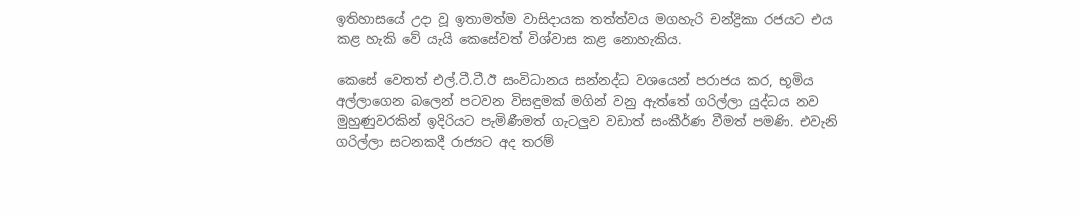ඉතිහාසයේ උදා වූ ඉතාමත්ම වාසිදායක තත්ත්වය මගහැරි චන්ද්‍රිකා රජයට එය කළ හැකි වේ යැයි කෙසේවත් විශ්වාස කළ නොහැකිය.

කෙසේ වෙතත් එල්.ටී.ටී.ඊ සංවිධානය සන්නද්ධ වශයෙන් පරාජය කර, භූමිය අල්ලාගෙන බලෙන් පටවන විසඳුමක් මගින් වනු ඇත්තේ ගරිල්ලා යුද්ධය නව මුහුණුවරකින් ඉදිරියට පැමිණීමත් ගැටලුව වඩාත් සංකීර්ණ වීමත් පමණි. එවැනි ගරිල්ලා සටනකදී රාජ්‍යට අද තරම්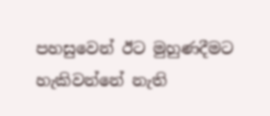පහසුවෙන් ඊට මුහුණදීමට හැකිවන්නේ නැති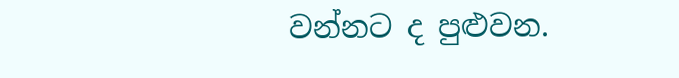වන්නට ද පුළුවන.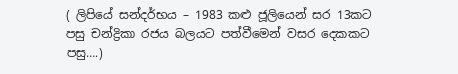( ලිපියේ සන්දර්භය – 1983 කළු ජූලියෙන් සර 13කට පසු චන්ද්‍රිකා රජය බලයට පත්වීමෙන් වසර දෙකකට පසු….)